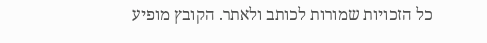כל הזכויות שמורות לכותב ולאתר. הקובץ מופיע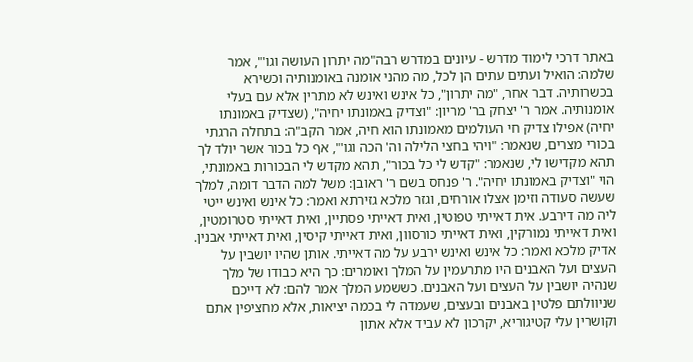באתר דרכי לימוד מדרש - עיונים במדרש רבה"מה יתרון העושה וגו'", אמר שלמה: הואיל ועתים עתים הן לכל, מה מהני אומנה באומנותיה וכשירא בכשרותיה. דבר אחר, "מה יתרון", כל אינש ואינש לא מתרין אלא עם בעלי אומנותיה. אמר ר' יצחק בר' מריון: "וצדיק באמונתו יחיה", (שצדיק באמונתו יחיה) אפילו צדיק חי העולמים מאמונתו הוא חיה, אמר הקב"ה: בתחלה הרגתי בכורי מצרים, שנאמר: "ויהי בחצי הלילה וה' הכה וגו'", אף כל בכור אשר יולד לך תהא מקדישו לי, שנאמר: "קדש לי כל בכור", תהא מקדש לי הבכורות באמונתי, הוי "וצדיק באמונתו יחיה". ר' פנחס בשם ר' ראובן: משל למה הדבר דומה, למלך שעשה סעודה וזימן אצלו אורחים, וגזר מלכא גזירתא ואמר: כל אינש ואינש ייטי ליה מה דירבע. אית דאייתי טפוטין, ואית דאייתי פסתיין, ואית דאייתי סטרומטין, ואית דאייתי נמורקין, ואית דאייתי כורסוון, ואית דאייתי קיסין, ואית דאייתי אבנין. אדיק מלכא ואמר: כל אינש ואינש ירבע על מה דאייתי. אותן שהיו יושבין על העצים ועל האבנים היו מתרעמין על המלך ואומרים: כך היא כבודו של מלך שנהיה יושבין על העצים ועל האבנים. כששמע המלך אמר להם: לא דייכם שניוולתם פלטין באבנים ובעצים, שעמדה לי בכמה יציאות, אלא מחציפין אתם וקושרין עלי קטיגוריא, יקרכון לא עביד אלא אתון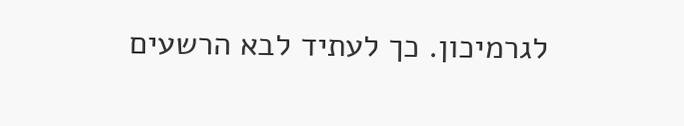לגרמיכון. כך לעתיד לבא הרשעים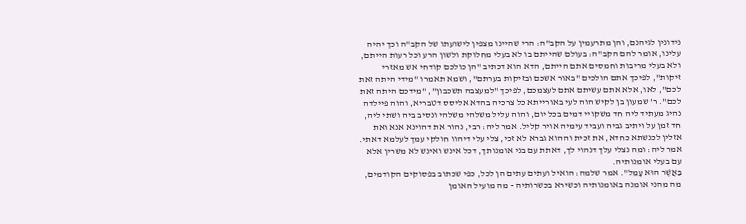נידונין לגיהנם, והן מתרעמין על הקב"ה: הרי שהיינו מצפין לישועתו של הקב"ה וכך יהיה עלינו, אומר להם הקב"ה: בעולם שהייתם בו לא בעלי מחלוקת ולשון הרע וכל רעות הייתם, ולא בעלי מריבות וחמסים אתם הייתם, הדא הוא דכתיב "הן כולכם קודחי אש מאזרי זיקות", לפיכך אתם הולכים "באור אשכם ובזיקות בערתם", ושמא תאמרו "מידי היתה זאת לכם", לאו, אלא אתם עשיתם אתם לעצמכם, לפיכך "למעצבה תשכבון", "מידכם היתה זאת לכם". ר' שמעון בן לקיש הוה לעי באורייתא כל צרכיה בהדא אליסס דטבריא, והוה פיילדה נהיג מעתיד ליה חד משקויי דמים בכל יום, והוה עליל משלהי משלהי ונסיב ביה ושתי ליה, חד זמן על ויתיב גביה ועביד עימיה אויר קליל. אמר ליה: רבי, נהור את דהוינא אנא ואת אזלין לכנשתא כחדא, את זכית וההוא גברא לא זכי, צלי עלי דיהוו חולקי עמך לעלמא דאתי. אמר ליה: ומה נצלי עלך דנהוי לך, דאתת עם בני אומנותך, דכל אינש ואינש לא משרין אלא עם בעלי אומנותיה.
בַּאֲשֶׁר הוּא עָמֵל". אמר שלמה: הואיל ועתים עתים הן לכל, כפי שכתוב בפסוקים הקודמים, מה מהני אומנה באומנותיה וכשירא בכשרותיה - מה מועיל האומן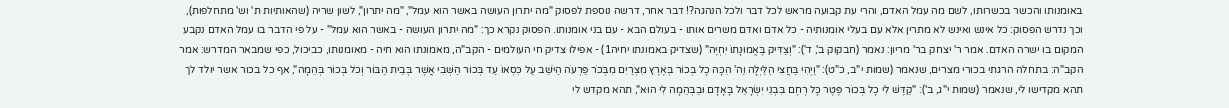באומנותו והכשר בכשרותו, לשם מה עמל האדם, והרי עת קבועה מראש לכל דבר ולכל הנהגה?! דבר אחר, דרשה נוספת לפסוק "מה יתרון העושה באשר הוא עמל", "מה יתרון", לשון שריה (שהאותיות ת' וש' מתחלפות), וכך נדרש הפסוק: כל אינש ואינש לא מתרין אלא עם בעלי אומנותיה - כל אדם ואדם משרים אותו - בעולם הבא - עם בני אומנותו. הפסוק נקרא כך: "מה יתרון העושה - באשר הוא עמל" - על פי הדבר בו עמל האדם נקבע המקום בו ישרה האדם. אמר ר' יצחק בר' מריון: נאמר (חבקוק ב', ד'): "וְצַדִּיק בֶּאֱמוּנָתוֹ יִחְיֶה" (שצדיק באמונתו יחיה1) - אפילו צדיק חי העולמים - הקב"ה, מאמונתו הוא חיה - מאומנותו, כביכול, כפי שמבאר המדרש: אמר הקב"ה: בתחלה הרגתי בכורי מצרים, שנאמר (שמות י"ב, כ"ט): "וַיְהִי בַּחֲצִי הַלַּיְלָה וַה' הִכָּה כָל בְּכוֹר בְּאֶרֶץ מִצְרַיִם מִבְּכֹר פַּרְעֹה הַיֹּשֵׁב עַל כִּסְאוֹ עַד בְּכוֹר הַשְּׁבִי אֲשֶׁר בְּבֵית הַבּוֹר וְכֹל בְּכוֹר בְּהֵמָה", אף כל בכור אשר יולד לך תהא מקדישו לי, שנאמר (שמות י"ג, ב'): "קַדֶּשׁ לִי כָל בְּכוֹר פֶּטֶר כָּל רֶחֶם בִּבְנֵי יִשְׂרָאֵל בָּאָדָם וּבַבְּהֵמָה לִי הוּא", תהא מקדש לי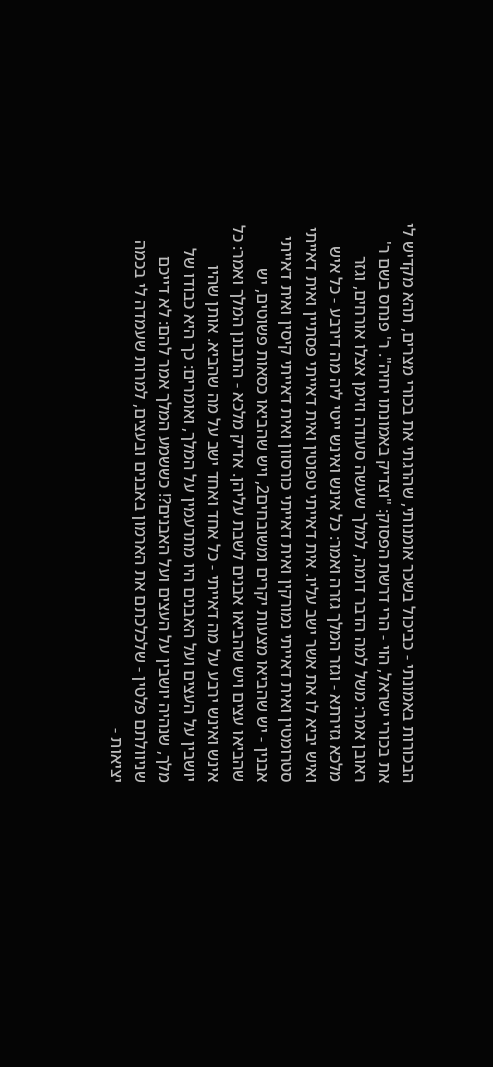הבכורות באמונתי - כביכול בשכר אומנותי, שהרגתי את בכורי מצרים, תהא מקדיש לי את בכורי ישראל, הוי - הרי דרשת הפסוק: "וצדיק באמונתו יחיה". ר' פנחס בשם ר' ראובן אמר: משל למה הדבר דומה, למלך שעשה סעודה וזימן אצלו אורחים, וגזר מלכא גזירתא - וגזר המלך גזרה ואמר: כל אינש ואינש ייטי ליה מה דירבע - כל איש ואיש יביא לו את אשר ישב עליו. אית דאייתי טפוטין ואית דאייתי פסתיין ואית דאייתי סטרומטין ואית דאייתי נמורקין ואית דאייתי כורסוון ואית דאייתי קיסין ואית דאייתי אבנין - יש שהביאו מצעות יקרים ומשובחים2, ויש שהביאו כסאות פשוטים, יש שהביאו עצים ויש שהביאו אבנים לשבת עליהן. אדיק מלכא - התבונן המלך ואמר: כל אינש ואינש ירבע על מה דאייתי - כל אחד ואחד ישב על מה שהביא. אותן שהיו יושבין על העצים ועל האבנים היו מתרעמין על המלך, ואומרים: כך היא כבודו של מלך, שנהיה יושבין על העצים ועל האבנים?! כששמע המלך אמר להם: לא דייכם שניוולתם פלטין - שלכלכתם את הארמון באבנים ובעצים, למרות שעמדה לי בכמה יציאות -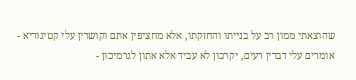שהוצאתי ממון רב על בנייתו והחזקתו, אלא מחציפין אתם וקושרין עלי קטיגוריא - אומרים עלי דברין רעים, יקרכון לא עביד אלא אתון לגרמיכון -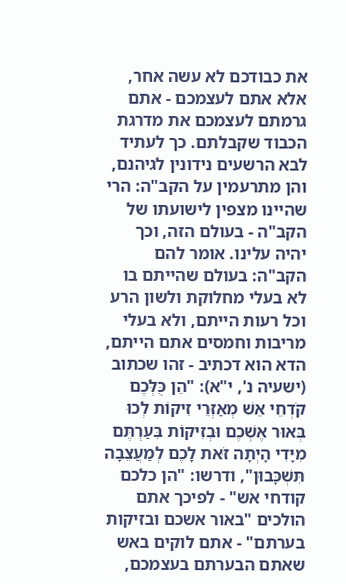את כבודכם לא עשה אחר, אלא אתם לעצמכם - אתם גרמתם לעצמכם את מדרגת הכבוד שקבלתם. כך לעתיד לבא הרשעים נידונין לגיהנם, והן מתרעמין על הקב"ה: הרי שהיינו מצפין לישועתו של הקב"ה - בעולם הזה, וכך יהיה עלינו. אומר להם הקב"ה: בעולם שהייתם בו לא בעלי מחלוקת ולשון הרע וכל רעות הייתם, ולא בעלי מריבות וחמסים אתם הייתם, הדא הוא דכתיב - זהו שכתוב (ישעיה נ', י"א): "הֵן כֻּלְּכֶם קֹדְחֵי אֵשׁ מְאַזְּרֵי זִיקוֹת לְכוּ בְּאוּר אֶשְׁכֶם וּבְזִיקוֹת בִּעַרְתֶּם מִיָּדִי הָיְתָה זֹּאת לָכֶם לְמַעֲצֵבָה תִּשְׁכָּבוּן", ודרשו: "הן כלכם קודחי אש" - לפיכך אתם הולכים "באור אשכם ובזיקות בערתם" - אתם לוקים באש שאתם הבערתם בעצמכם,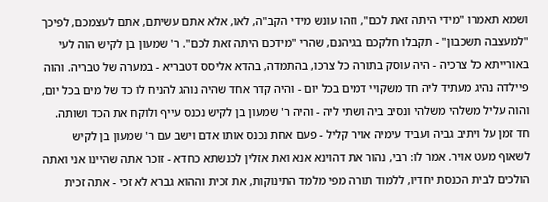ושמא תאמרו "מידי היתה זאת לכם", וזהו עונש מידי הקב"ה, לאו, אלא אתם עשיתם, אתם לעצמכם, לפיכך "למעצבה תשכבון" - תקבלו חלקכם בגיהנם, שהרי "מידכם היתה זאת לכם". ר' שמעון בן לקיש הוה לעי באורייתא כל צרכיה - היה עוסק בתורה כל צרכו, בהתמדה, בהדא אליסס דטבריא - במערה של טבריה. והוה פיילדה נהיג מעתיד ליה חד משקויי דמים בכל יום - והיה קדר אחד שהיה נוהג להניח לו כד של מים בכל יום, והוה עליל משלהי משלהי ונסיב ביה ושתי ליה - והיה ר' שמעון בן לקיש נכנס עייף ולוקח את הכד ושותה. חד זמן על ויתיב גביה ועביד עימיה אויר קליל - פעם אחת נכנס אותו אדם וישב עם ר' שמעון בן לקיש לשאוף מעט אויר. אמר לו: רבי, נהור את דהוינא אנא ואת אזלין לכנשתא כחדא - זוכר אתה שהיינו אני ואתה הולכים לבית הכנסת יחדיו, ללמוד תורה מפי מלמד התינוקות, את זכית וההוא גברא לא זכי - אתה זכית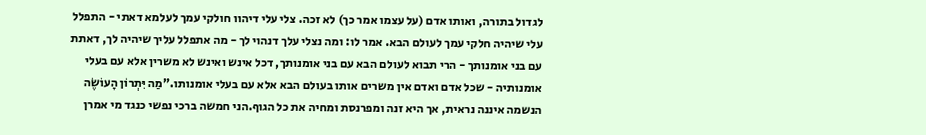לגדול בתורה, ואותו אדם (על עצמו אמר כך) לא זכה. צלי עלי דיהוו חולקי עמך לעלמא דאתי - התפלל עלי שיהיה חלקי עמך לעולם הבא. אמר לו: ומה נצלי עלך דנהוי לך - מה אתפלל עליך שיהיה לך, דאתת עם בני אומנותך - הרי תבוא לעולם הבא עם בני אומנותך, דכל אינש ואינש לא משרין אלא עם בעלי אומנותיה - שכל אדם ואדם אין משרים אותו בעולם הבא אלא עם בעלי אומנותו."מַה יִּתְרוֹן הָעוֹשֶׂה
הנשמה איננה נראית, אך היא זנה ומפרנסת ומחיה את כל הגוף.הני חמשה ברכי נפשי כנגד מי אמרן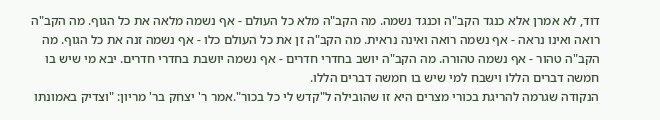דוד, לא אמרן אלא כנגד הקב"ה וכנגד נשמה. מה הקב"ה מלא כל העולם - אף נשמה מלאה את כל הגוף. מה הקב"ה רואה ואינו נראה - אף נשמה רואה ואינה נראית. מה הקב"ה זן את כל העולם כלו - אף נשמה זנה את כל הגוף. מה הקב"ה טהור - אף נשמה טהורה. מה הקב"ה יושב בחדרי חדרים - אף נשמה יושבת בחדרי חדרים. יבא מי שיש בו חמשה דברים הללו וישבח למי שיש בו חמשה דברים הללו.
הנקודה שגרמה להריגת בכורי מצרים היא זו שהובילה ל"קדש לי כל בכור".אמר ר' יצחק בר' מריון: "וצדיק באמונתו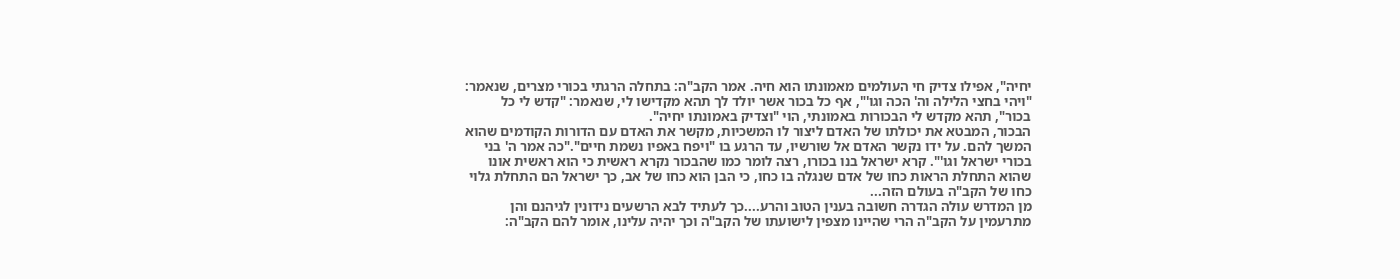יחיה", אפילו צדיק חי העולמים מאמונתו הוא חיה. אמר הקב"ה: בתחלה הרגתי בכורי מצרים, שנאמר: "ויהי בחצי הלילה וה' הכה וגו'", אף כל בכור אשר יולד לך תהא מקדישו לי, שנאמר: "קדש לי כל בכור", תהא מקדש לי הבכורות באמונתי, הוי "וצדיק באמונתו יחיה".
הבכור, המבטא את יכולתו של האדם ליצור לו המשכיות, מקשר את האדם עם הדורות הקודמים שהוא המשך להם. על ידו נקשר האדם אל שורשיו, עד הרגע בו "ויפח באפיו נשמת חיים"."כה אמר ה' בני בכורי ישראל וגו'". קרא ישראל בנו בכורו, רצה לומר כמו שהבכור נקרא ראשית כי הוא ראשית אונו שהוא התחלת הראות כחו של אדם שנגלה בו כחו, כי הבן הוא כחו של אב, כך ישראל הם התחלת גלוי כחו של הקב"ה בעולם הזה...
מן המדרש עולה הגדרה חשובה בענין הטוב והרע....כך לעתיד לבא הרשעים נידונין לגיהנם והן מתרעמין על הקב"ה הרי שהיינו מצפין לישועתו של הקב"ה וכך יהיה עלינו, אומר להם הקב"ה: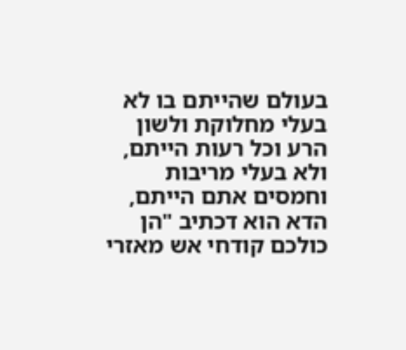בעולם שהייתם בו לא בעלי מחלוקת ולשון הרע וכל רעות הייתם, ולא בעלי מריבות וחמסים אתם הייתם, הדא הוא דכתיב "הן כולכם קודחי אש מאזרי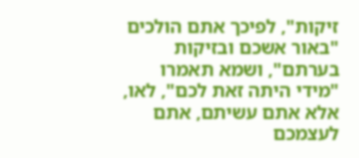זיקות", לפיכך אתם הולכים "באור אשכם ובזיקות בערתם", ושמא תאמרו "מידי היתה זאת לכם", לאו, אלא אתם עשיתם, אתם לעצמכם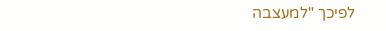לפיכך "למעצבה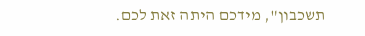תשכבון", מידכם היתה זאת לכם.